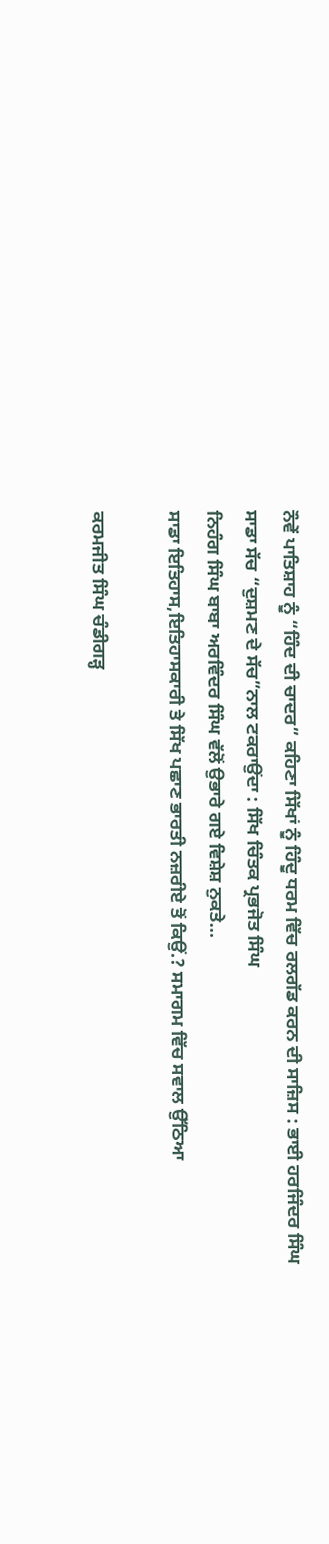ਨੌਵੇਂ ਪਾਤਿਸ਼ਾਹ ਨੂੰ “ਹਿੰਦ ਦੀ ਚਾਦਰ” ਕਹਿਣਾ ਸਿੱਖਾਂ ਨੂੰ ਹਿੰਦੂ ਧਰਮ ਵਿੱਚ ਰਲਗੱਡ ਕਰਨ ਦੀ ਸਾਜ਼ਿਸ : ਭਾਈ ਹਰਜਿੰਦਰ ਸਿੰਘ
ਸਾਡਾ ਸੱਚ “ਦੁਸ਼ਮਣ ਦੇ ਸੱਚ”ਨਾਲ ਟਕਰਾਉਂਦਾ : ਸਿੱਖ ਚਿੰਤਕ ਪ੍ਰਭਜੋਤ ਸਿੰਘ
ਨਿਹੰਗ ਸਿੰਘ ਬਾਬਾ ਅਰਵਿੰਦਰ ਸਿੰਘ ਵੱਲੋਂ ਉਭਾਰੇ ਗਏ ਵਿਸ਼ੇਸ਼ ਨੁਕਤੇ…
ਸਾਡਾ ਇਤਿਹਾਸ,ਇਤਿਹਾਸਕਾਰੀ ਤੇ ਸਿੱਖ ਪਛਾਣ ਭਾਰਤੀ ਨਜ਼ਰੀਏ ਤੋਂ ਕਿਉਂ.? ਸਮਾਗਮ ਵਿੱਚ ਸਵਾਲ ਉੱਠਿਆ

ਕਰਮਜੀਤ ਸਿੰਘ ਚੰਡੀਗੜ੍ਹ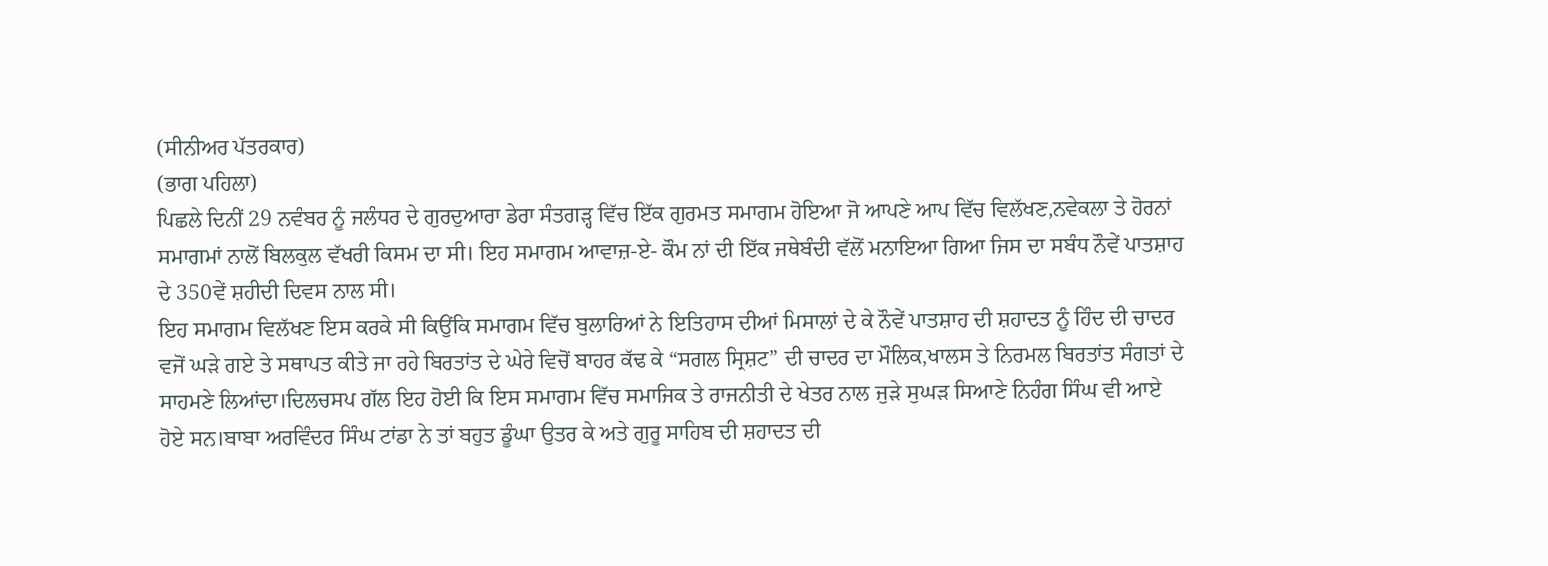(ਸੀਨੀਅਰ ਪੱਤਰਕਾਰ)
(ਭਾਗ ਪਹਿਲਾ)
ਪਿਛਲੇ ਦਿਨੀਂ 29 ਨਵੰਬਰ ਨੂੰ ਜਲੰਧਰ ਦੇ ਗੁਰਦੁਆਰਾ ਡੇਰਾ ਸੰਤਗੜ੍ਹ ਵਿੱਚ ਇੱਕ ਗੁਰਮਤ ਸਮਾਗਮ ਹੋਇਆ ਜੋ ਆਪਣੇ ਆਪ ਵਿੱਚ ਵਿਲੱਖਣ,ਨਵੇਕਲਾ ਤੇ ਹੋਰਨਾਂ ਸਮਾਗਮਾਂ ਨਾਲੋਂ ਬਿਲਕੁਲ ਵੱਖਰੀ ਕਿਸਮ ਦਾ ਸੀ। ਇਹ ਸਮਾਗਮ ਆਵਾਜ਼-ਏ- ਕੌਮ ਨਾਂ ਦੀ ਇੱਕ ਜਥੇਬੰਦੀ ਵੱਲੋਂ ਮਨਾਇਆ ਗਿਆ ਜਿਸ ਦਾ ਸਬੰਧ ਨੌਵੇਂ ਪਾਤਸ਼ਾਹ ਦੇ 350ਵੇਂ ਸ਼ਹੀਦੀ ਦਿਵਸ ਨਾਲ ਸੀ।
ਇਹ ਸਮਾਗਮ ਵਿਲੱਖਣ ਇਸ ਕਰਕੇ ਸੀ ਕਿਉਂਕਿ ਸਮਾਗਮ ਵਿੱਚ ਬੁਲਾਰਿਆਂ ਨੇ ਇਤਿਹਾਸ ਦੀਆਂ ਮਿਸਾਲਾਂ ਦੇ ਕੇ ਨੌਵੇਂ ਪਾਤਸ਼ਾਹ ਦੀ ਸ਼ਹਾਦਤ ਨੂੰ ਹਿੰਦ ਦੀ ਚਾਦਰ ਵਜੋਂ ਘੜੇ ਗਏ ਤੇ ਸਥਾਪਤ ਕੀਤੇ ਜਾ ਰਹੇ ਬਿਰਤਾਂਤ ਦੇ ਘੇਰੇ ਵਿਚੋਂ ਬਾਹਰ ਕੱਢ ਕੇ “ਸਗਲ ਸ੍ਰਿਸ਼ਟ” ਦੀ ਚਾਦਰ ਦਾ ਮੌਲਿਕ,ਖਾਲਸ ਤੇ ਨਿਰਮਲ ਬਿਰਤਾਂਤ ਸੰਗਤਾਂ ਦੇ ਸਾਹਮਣੇ ਲਿਆਂਦਾ।ਦਿਲਚਸਪ ਗੱਲ ਇਹ ਹੋਈ ਕਿ ਇਸ ਸਮਾਗਮ ਵਿੱਚ ਸਮਾਜਿਕ ਤੇ ਰਾਜਨੀਤੀ ਦੇ ਖੇਤਰ ਨਾਲ ਜੁੜੇ ਸੁਘੜ ਸਿਆਣੇ ਨਿਹੰਗ ਸਿੰਘ ਵੀ ਆਏ ਹੋਏ ਸਨ।ਬਾਬਾ ਅਰਵਿੰਦਰ ਸਿੰਘ ਟਾਂਡਾ ਨੇ ਤਾਂ ਬਹੁਤ ਡੂੰਘਾ ਉਤਰ ਕੇ ਅਤੇ ਗੁਰੂ ਸਾਹਿਬ ਦੀ ਸ਼ਹਾਦਤ ਦੀ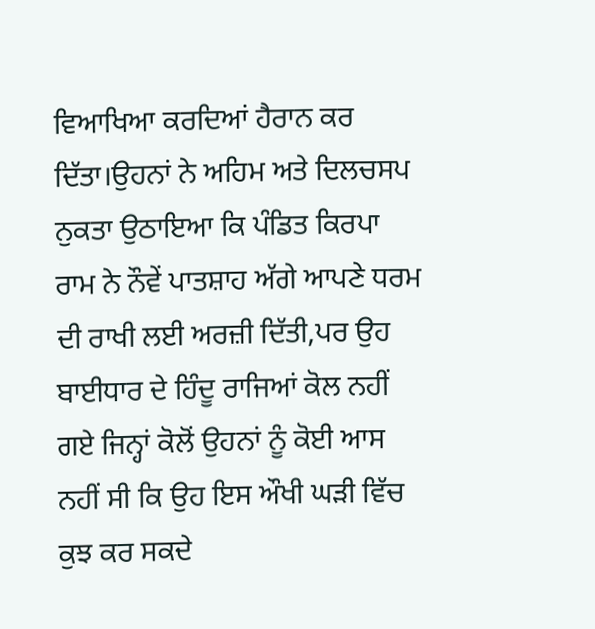ਵਿਆਖਿਆ ਕਰਦਿਆਂ ਹੈਰਾਨ ਕਰ ਦਿੱਤਾ।ਉਹਨਾਂ ਨੇ ਅਹਿਮ ਅਤੇ ਦਿਲਚਸਪ ਨੁਕਤਾ ਉਠਾਇਆ ਕਿ ਪੰਡਿਤ ਕਿਰਪਾ ਰਾਮ ਨੇ ਨੌਵੇਂ ਪਾਤਸ਼ਾਹ ਅੱਗੇ ਆਪਣੇ ਧਰਮ ਦੀ ਰਾਖੀ ਲਈ ਅਰਜ਼ੀ ਦਿੱਤੀ,ਪਰ ਉਹ ਬਾਈਧਾਰ ਦੇ ਹਿੰਦੂ ਰਾਜਿਆਂ ਕੋਲ ਨਹੀਂ ਗਏ ਜਿਨ੍ਹਾਂ ਕੋਲੋਂ ਉਹਨਾਂ ਨੂੰ ਕੋਈ ਆਸ ਨਹੀਂ ਸੀ ਕਿ ਉਹ ਇਸ ਔਖੀ ਘੜੀ ਵਿੱਚ ਕੁਝ ਕਰ ਸਕਦੇ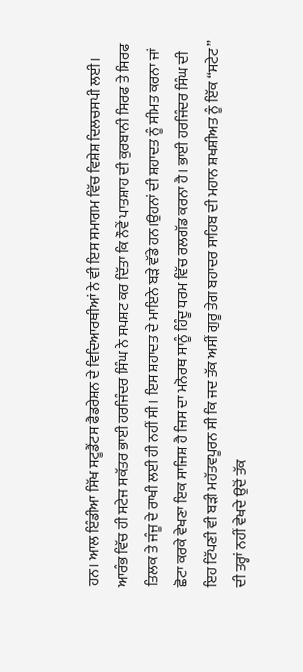ਹਨ। ਆਲ ਇੰਡੀਆ ਸਿੱਖ ਸਟੂਡੈਂਟਸ ਫੈਡਰੇਸ਼ਨ ਦੇ ਵਿਦਿਆਰਥੀਆਂ ਨੇ ਵੀ ਇਸ ਸਮਾਗਮ ਵਿੱਚ ਵਿਸ਼ੇਸ਼ ਦਿਲਚਸਪੀ ਲਈ।
ਆਰੰਭ ਵਿੱਚ ਹੀ ਸਟੇਜ ਸਕੱਤਰ ਭਾਈ ਹਰਜਿੰਦਰ ਸਿੰਘ ਨੇ ਸਪਸ਼ਟ ਕਰ ਦਿੱਤਾ ਕਿ ਨੌਵੇਂ ਪਾਤਸ਼ਾਹ ਦੀ ਕੁਰਬਾਨੀ ਸਿਰਫ ਤੇ ਸਿਰਫ ਤਿਲਕ ਤੇ ਜੰਜੂ ਦੇ ਰਾਖੀ ਲਈ ਹੀ ਨਹੀਂ ਸੀ। ਇਸ ਸ਼ਹਾਦਤ ਦੇ ਮਾਇਨੇ ਬੜੇ ਵੱਡੇ ਹਨ।ਉਹਨਾਂ ਦੀ ਸ਼ਹਾਦਤ ਨੂੰ ਸੀਮਤ ਕਰਨਾ ਜਾਂ ਛੋਟਾ ਕਰਕੇ ਵੇਖਣਾ ਇਕ ਸਾਜਿਸ਼ ਹੈ ਜਿਸ ਦਾ ਮਨੋਰਥ ਸਾਨੂੰ ਹਿੰਦੂ ਧਰਮ ਵਿੱਚ ਰਲਗੱਡ ਕਰਨਾ ਹੈ। ਭਾਈ ਹਰਜਿੰਦਰ ਸਿੰਘ ਦੀ ਇਹ ਟਿੱਪਣੀ ਵੀ ਬੜੀ ਮਹੱਤਵਪੂਰਨ ਸੀ ਕਿ ਜਦ ਤੱਕ ਅਸੀਂ ਗੁਰੂ ਤੇਗ ਬਹਾਦਰ ਸਾਹਿਬ ਦੀ ਮਹਾਨ ਸ਼ਖਸ਼ੀਅਤ ਨੂੰ ਇੱਕ “ਸਟੇਟ” ਦੀ ਤਰ੍ਹਾਂ ਨਹੀਂ ਵੇਖਦੇ ਉਦੋਂ ਤੱਕ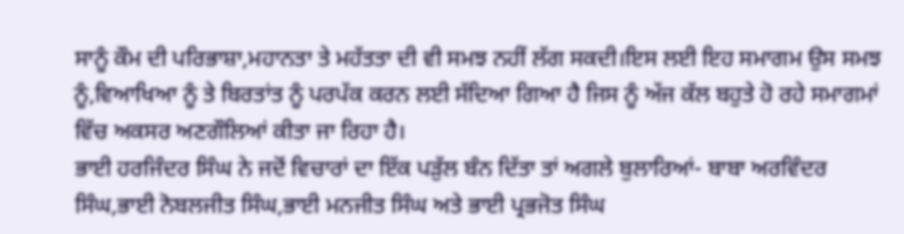ਸਾਨੂੰ ਕੌਮ ਦੀ ਪਰਿਭਾਸ਼ਾ,ਮਹਾਨਤਾ ਤੇ ਮਹੱਤਤਾ ਦੀ ਵੀ ਸਮਝ ਨਹੀਂ ਲੱਗ ਸਕਦੀ।ਇਸ ਲਈ ਇਹ ਸਮਾਗਮ ਉਸ ਸਮਝ ਨੂੰ,ਵਿਆਖਿਆ ਨੂੰ ਤੇ ਬਿਰਤਾਂਤ ਨੂੰ ਪਰਪੱਕ ਕਰਨ ਲਈ ਸੱਦਿਆ ਗਿਆ ਹੈ ਜਿਸ ਨੂੰ ਅੱਜ ਕੱਲ ਬਹੁਤੇ ਹੋ ਰਹੇ ਸਮਾਗਮਾਂ ਵਿੱਚ ਅਕਸਰ ਅਣਗੌਲਿਆਂ ਕੀਤਾ ਜਾ ਰਿਹਾ ਹੈ।
ਭਾਈ ਹਰਜਿੰਦਰ ਸਿੰਘ ਨੇ ਜਦੋਂ ਵਿਚਾਰਾਂ ਦਾ ਇੱਕ ਪੜੁੱਲ ਬੰਨ ਦਿੱਤਾ ਤਾਂ ਅਗਲੇ ਬੁਲਾਰਿਆਂ- ਬਾਬਾ ਅਰਵਿੰਦਰ ਸਿੰਘ,ਭਾਈ ਨੋਬਲਜੀਤ ਸਿੰਘ,ਭਾਈ ਮਨਜੀਤ ਸਿੰਘ ਅਤੇ ਭਾਈ ਪ੍ਰਭਜੋਤ ਸਿੰਘ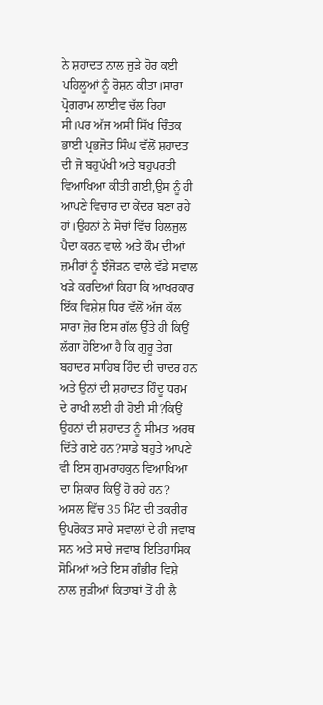ਨੇ ਸ਼ਹਾਦਤ ਨਾਲ ਜੁੜੇ ਹੋਰ ਕਈ ਪਹਿਲੂਆਂ ਨੂੰ ਰੋਸ਼ਨ ਕੀਤਾ।ਸਾਰਾ ਪ੍ਰੋਗਰਾਮ ਲਾਈਵ ਚੱਲ ਰਿਹਾ ਸੀ।ਪਰ ਅੱਜ ਅਸੀਂ ਸਿੱਖ ਚਿੰਤਕ ਭਾਈ ਪ੍ਰਭਜੋਤ ਸਿੰਘ ਵੱਲੋਂ ਸ਼ਹਾਦਤ ਦੀ ਜੋ ਬਹੁਪੱਖੀ ਅਤੇ ਬਹੁਪਰਤੀ ਵਿਆਖਿਆ ਕੀਤੀ ਗਈ,ਉਸ ਨੂੰ ਹੀ ਆਪਣੇ ਵਿਚਾਰ ਦਾ ਕੇਂਦਰ ਬਣਾ ਰਹੇ ਹਾਂ।ਉਹਨਾਂ ਨੇ ਸੋਚਾਂ ਵਿੱਚ ਹਿਲਜੁਲ ਪੈਦਾ ਕਰਨ ਵਾਲੇ ਅਤੇ ਕੌਮ ਦੀਆਂ ਜ਼ਮੀਰਾਂ ਨੂੰ ਝੰਜੋੜਨ ਵਾਲੇ ਵੱਡੇ ਸਵਾਲ ਖੜੇ ਕਰਦਿਆਂ ਕਿਹਾ ਕਿ ਆਖਰਕਾਰ ਇੱਕ ਵਿਸ਼ੇਸ਼ ਧਿਰ ਵੱਲੋਂ ਅੱਜ ਕੱਲ ਸਾਰਾ ਜ਼ੋਰ ਇਸ ਗੱਲ ਉੱਤੇ ਹੀ ਕਿਉਂ ਲੱਗਾ ਹੋਇਆ ਹੈ ਕਿ ਗੁਰੂ ਤੇਗ ਬਹਾਦਰ ਸਾਹਿਬ ਹਿੰਦ ਦੀ ਚਾਦਰ ਹਨ ਅਤੇ ਉਨਾਂ ਦੀ ਸ਼ਹਾਦਤ ਹਿੰਦੂ ਧਰਮ ਦੇ ਰਾਖੀ ਲਈ ਹੀ ਹੋਈ ਸੀ?ਕਿਉਂ ਉਹਨਾਂ ਦੀ ਸ਼ਹਾਦਤ ਨੂੰ ਸੀਮਤ ਅਰਥ ਦਿੱਤੇ ਗਏ ਹਨ?ਸਾਡੇ ਬਹੁਤੇ ਆਪਣੇ ਵੀ ਇਸ ਗੁਮਰਾਹਕੁਨ ਵਿਆਖਿਆ ਦਾ ਸ਼ਿਕਾਰ ਕਿਉਂ ਹੋ ਰਹੇ ਹਨ?
ਅਸਲ ਵਿੱਚ 35 ਮਿੰਟ ਦੀ ਤਕਰੀਰ ਉਪਰੋਕਤ ਸਾਰੇ ਸਵਾਲਾਂ ਦੇ ਹੀ ਜਵਾਬ ਸਨ ਅਤੇ ਸਾਰੇ ਜਵਾਬ ਇਤਿਹਾਸਿਕ ਸੋਮਿਆਂ ਅਤੇ ਇਸ ਗੰਭੀਰ ਵਿਸ਼ੇ ਨਾਲ ਜੁੜੀਆਂ ਕਿਤਾਬਾਂ ਤੋਂ ਹੀ ਲੈ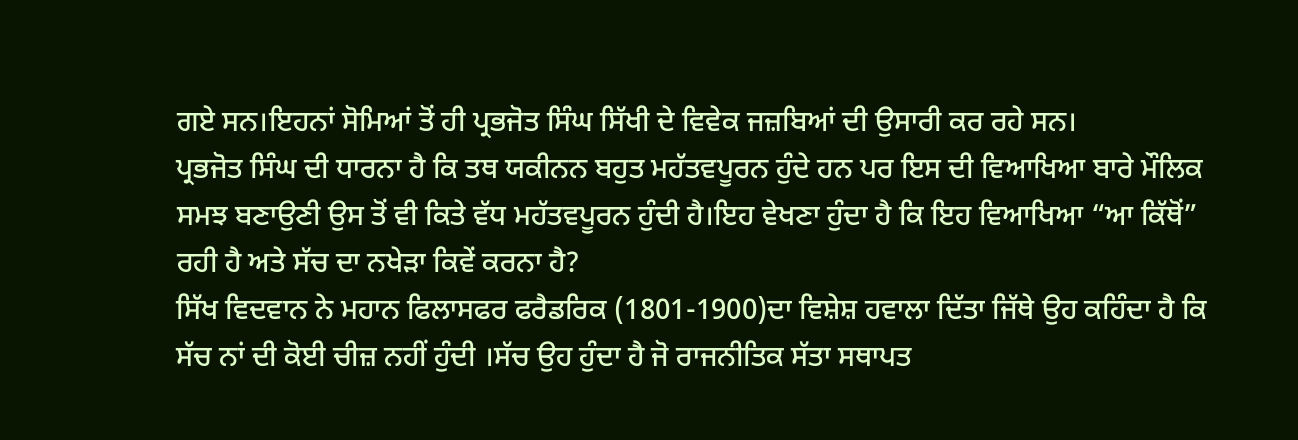ਗਏ ਸਨ।ਇਹਨਾਂ ਸੋਮਿਆਂ ਤੋਂ ਹੀ ਪ੍ਰਭਜੋਤ ਸਿੰਘ ਸਿੱਖੀ ਦੇ ਵਿਵੇਕ ਜਜ਼ਬਿਆਂ ਦੀ ਉਸਾਰੀ ਕਰ ਰਹੇ ਸਨ।
ਪ੍ਰਭਜੋਤ ਸਿੰਘ ਦੀ ਧਾਰਨਾ ਹੈ ਕਿ ਤਥ ਯਕੀਨਨ ਬਹੁਤ ਮਹੱਤਵਪੂਰਨ ਹੁੰਦੇ ਹਨ ਪਰ ਇਸ ਦੀ ਵਿਆਖਿਆ ਬਾਰੇ ਮੌਲਿਕ ਸਮਝ ਬਣਾਉਣੀ ਉਸ ਤੋਂ ਵੀ ਕਿਤੇ ਵੱਧ ਮਹੱਤਵਪੂਰਨ ਹੁੰਦੀ ਹੈ।ਇਹ ਵੇਖਣਾ ਹੁੰਦਾ ਹੈ ਕਿ ਇਹ ਵਿਆਖਿਆ “ਆ ਕਿੱਥੋਂ” ਰਹੀ ਹੈ ਅਤੇ ਸੱਚ ਦਾ ਨਖੇੜਾ ਕਿਵੇਂ ਕਰਨਾ ਹੈ?
ਸਿੱਖ ਵਿਦਵਾਨ ਨੇ ਮਹਾਨ ਫਿਲਾਸਫਰ ਫਰੈਡਰਿਕ (1801-1900)ਦਾ ਵਿਸ਼ੇਸ਼ ਹਵਾਲਾ ਦਿੱਤਾ ਜਿੱਥੇ ਉਹ ਕਹਿੰਦਾ ਹੈ ਕਿ ਸੱਚ ਨਾਂ ਦੀ ਕੋਈ ਚੀਜ਼ ਨਹੀਂ ਹੁੰਦੀ ।ਸੱਚ ਉਹ ਹੁੰਦਾ ਹੈ ਜੋ ਰਾਜਨੀਤਿਕ ਸੱਤਾ ਸਥਾਪਤ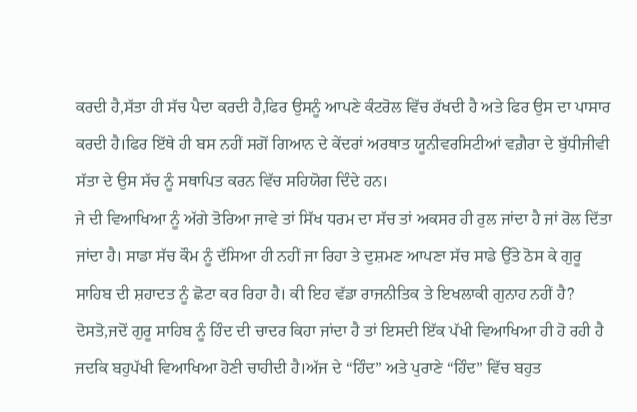ਕਰਦੀ ਹੈ,ਸੱਤਾ ਹੀ ਸੱਚ ਪੈਦਾ ਕਰਦੀ ਹੈ,ਫਿਰ ਉਸਨੂੰ ਆਪਣੇ ਕੰਟਰੋਲ ਵਿੱਚ ਰੱਖਦੀ ਹੈ ਅਤੇ ਫਿਰ ਉਸ ਦਾ ਪਾਸਾਰ ਕਰਦੀ ਹੈ।ਫਿਰ ਇੱਥੇ ਹੀ ਬਸ ਨਹੀਂ ਸਗੋਂ ਗਿਆਨ ਦੇ ਕੇਂਦਰਾਂ ਅਰਥਾਤ ਯੂਨੀਵਰਸਿਟੀਆਂ ਵਗ਼ੈਰਾ ਦੇ ਬੁੱਧੀਜੀਵੀ ਸੱਤਾ ਦੇ ਉਸ ਸੱਚ ਨੂੰ ਸਥਾਪਿਤ ਕਰਨ ਵਿੱਚ ਸਹਿਯੋਗ ਦਿੰਦੇ ਹਨ।
ਜੇ ਦੀ ਵਿਆਖਿਆ ਨੂੰ ਅੱਗੇ ਤੋਰਿਆ ਜਾਵੇ ਤਾਂ ਸਿੱਖ ਧਰਮ ਦਾ ਸੱਚ ਤਾਂ ਅਕਸਰ ਹੀ ਰੁਲ ਜਾਂਦਾ ਹੈ ਜਾਂ ਰੋਲ ਦਿੱਤਾ ਜਾਂਦਾ ਹੈ। ਸਾਡਾ ਸੱਚ ਕੌਮ ਨੂੰ ਦੱਸਿਆ ਹੀ ਨਹੀਂ ਜਾ ਰਿਹਾ ਤੇ ਦੁਸ਼ਮਣ ਆਪਣਾ ਸੱਚ ਸਾਡੇ ਉੱਤੇ ਠੋਸ ਕੇ ਗੁਰੂ ਸਾਹਿਬ ਦੀ ਸ਼ਹਾਦਤ ਨੂੰ ਛੋਟਾ ਕਰ ਰਿਹਾ ਹੈ। ਕੀ ਇਹ ਵੱਡਾ ਰਾਜਨੀਤਿਕ ਤੇ ਇਖਲਾਕੀ ਗੁਨਾਹ ਨਹੀਂ ਹੈ?
ਦੋਸਤੋ,ਜਦੋਂ ਗੁਰੂ ਸਾਹਿਬ ਨੂੰ ਹਿੰਦ ਦੀ ਚਾਦਰ ਕਿਹਾ ਜਾਂਦਾ ਹੈ ਤਾਂ ਇਸਦੀ ਇੱਕ ਪੱਖੀ ਵਿਆਖਿਆ ਹੀ ਹੋ ਰਹੀ ਹੈ ਜਦਕਿ ਬਹੁਪੱਖੀ ਵਿਆਖਿਆ ਹੋਣੀ ਚਾਹੀਦੀ ਹੈ।ਅੱਜ ਦੇ “ਹਿੰਦ” ਅਤੇ ਪੁਰਾਣੇ “ਹਿੰਦ” ਵਿੱਚ ਬਹੁਤ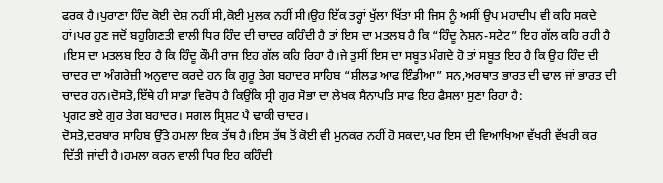ਫਰਕ ਹੈ।ਪੁਰਾਣਾ ਹਿੰਦ ਕੋਈ ਦੇਸ਼ ਨਹੀਂ ਸੀ,ਕੋਈ ਮੁਲਕ ਨਹੀਂ ਸੀ।ਉਹ ਇੱਕ ਤਰ੍ਹਾਂ ਖੁੱਲਾ ਖਿੱਤਾ ਸੀ ਜਿਸ ਨੂੰ ਅਸੀਂ ਉਪ ਮਹਾਦੀਪ ਵੀ ਕਹਿ ਸਕਦੇ ਹਾਂ।ਪਰ ਹੁਣ ਜਦੋਂ ਬਹੁਗਿਣਤੀ ਵਾਲੀ ਧਿਰ ਹਿੰਦ ਦੀ ਚਾਦਰ ਕਹਿੰਦੀ ਹੈ ਤਾਂ ਇਸ ਦਾ ਮਤਲਬ ਹੈ ਕਿ “ਹਿੰਦੂ ਨੇਸ਼ਨ-ਸਟੇਟ” ਇਹ ਗੱਲ ਕਹਿ ਰਹੀ ਹੈ ।ਇਸ ਦਾ ਮਤਲਬ ਇਹ ਹੈ ਕਿ ਹਿੰਦੂ ਕੌਮੀ ਰਾਜ ਇਹ ਗੱਲ ਕਹਿ ਰਿਹਾ ਹੈ।ਜੇ ਤੁਸੀਂ ਇਸ ਦਾ ਸਬੂਤ ਮੰਗਦੇ ਹੋ ਤਾਂ ਸਬੂਤ ਇਹ ਹੈ ਕਿ ਉਹ ਹਿੰਦ ਦੀ ਚਾਦਰ ਦਾ ਅੰਗਰੇਜ਼ੀ ਅਨੁਵਾਦ ਕਰਦੇ ਹਨ ਕਿ ਗੁਰੂ ਤੇਗ ਬਹਾਦਰ ਸਾਹਿਬ “ਸ਼ੀਲਡ ਆਫ ਇੰਡੀਆ” ਸਨ,ਅਰਥਾਤ ਭਾਰਤ ਦੀ ਢਾਲ ਜਾਂ ਭਾਰਤ ਦੀ ਚਾਦਰ ਹਨ।ਦੋਸਤੋ,ਇੱਥੇ ਹੀ ਸਾਡਾ ਵਿਰੋਧ ਹੈ ਕਿਉਂਕਿ ਸ੍ਰੀ ਗੁਰ ਸੋਭਾ ਦਾ ਲੇਖਕ ਸੈਨਾਪਤਿ ਸਾਫ ਇਹ ਫੈਸਲਾ ਸੁਣਾ ਰਿਹਾ ਹੈ:
ਪ੍ਰਗਟ ਭਏ ਗੁਰ ਤੇਗ ਬਹਾਦਰ। ਸਗਲ ਸ੍ਰਿਸ਼ਟ ਪੈ ਢਾਕੀ ਚਾਦਰ।
ਦੋਸਤੋ,ਦਰਬਾਰ ਸਾਹਿਬ ਉੱਤੇ ਹਮਲਾ ਇਕ ਤੱਥ ਹੈ।ਇਸ ਤੱਥ ਤੋਂ ਕੋਈ ਵੀ ਮੁਨਕਰ ਨਹੀਂ ਹੋ ਸਕਦਾ,ਪਰ ਇਸ ਦੀ ਵਿਆਖਿਆ ਵੱਖਰੀ ਵੱਖਰੀ ਕਰ ਦਿੱਤੀ ਜਾਂਦੀ ਹੈ।ਹਮਲਾ ਕਰਨ ਵਾਲੀ ਧਿਰ ਇਹ ਕਹਿੰਦੀ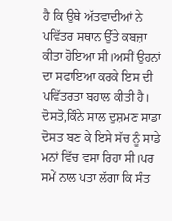ਹੈ ਕਿ ਉਥੇ ਅੱਤਵਾਦੀਆਂ ਨੇ ਪਵਿੱਤਰ ਸਥਾਨ ਉੱਤੇ ਕਬਜ਼ਾ ਕੀਤਾ ਹੋਇਆ ਸੀ।ਅਸੀਂ ਉਹਨਾਂ ਦਾ ਸਫਾਇਆ ਕਰਕੇ ਇਸ ਦੀ ਪਵਿੱਤਰਤਾ ਬਹਾਲ ਕੀਤੀ ਹੈ। ਦੋਸਤੋ,ਕਿੰਨੇ ਸਾਲ ਦੁਸ਼ਮਣ ਸਾਡਾ ਦੋਸਤ ਬਣ ਕੇ ਇਸੇ ਸੱਚ ਨੂੰ ਸਾਡੇ ਮਨਾਂ ਵਿੱਚ ਵਸਾ ਰਿਹਾ ਸੀ।ਪਰ ਸਮੇਂ ਨਾਲ ਪਤਾ ਲੱਗਾ ਕਿ ਸੰਤ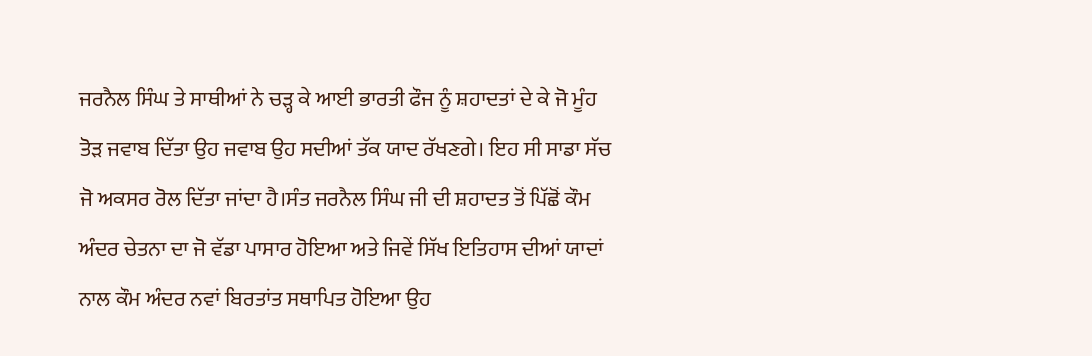ਜਰਨੈਲ ਸਿੰਘ ਤੇ ਸਾਥੀਆਂ ਨੇ ਚੜ੍ਹ ਕੇ ਆਈ ਭਾਰਤੀ ਫੌਜ ਨੂੰ ਸ਼ਹਾਦਤਾਂ ਦੇ ਕੇ ਜੋ ਮੂੰਹ ਤੋੜ ਜਵਾਬ ਦਿੱਤਾ ਉਹ ਜਵਾਬ ਉਹ ਸਦੀਆਂ ਤੱਕ ਯਾਦ ਰੱਖਣਗੇ। ਇਹ ਸੀ ਸਾਡਾ ਸੱਚ ਜੋ ਅਕਸਰ ਰੋਲ ਦਿੱਤਾ ਜਾਂਦਾ ਹੈ।ਸੰਤ ਜਰਨੈਲ ਸਿੰਘ ਜੀ ਦੀ ਸ਼ਹਾਦਤ ਤੋਂ ਪਿੱਛੋਂ ਕੌਮ ਅੰਦਰ ਚੇਤਨਾ ਦਾ ਜੋ ਵੱਡਾ ਪਾਸਾਰ ਹੋਇਆ ਅਤੇ ਜਿਵੇਂ ਸਿੱਖ ਇਤਿਹਾਸ ਦੀਆਂ ਯਾਦਾਂ ਨਾਲ ਕੌਮ ਅੰਦਰ ਨਵਾਂ ਬਿਰਤਾਂਤ ਸਥਾਪਿਤ ਹੋਇਆ ਉਹ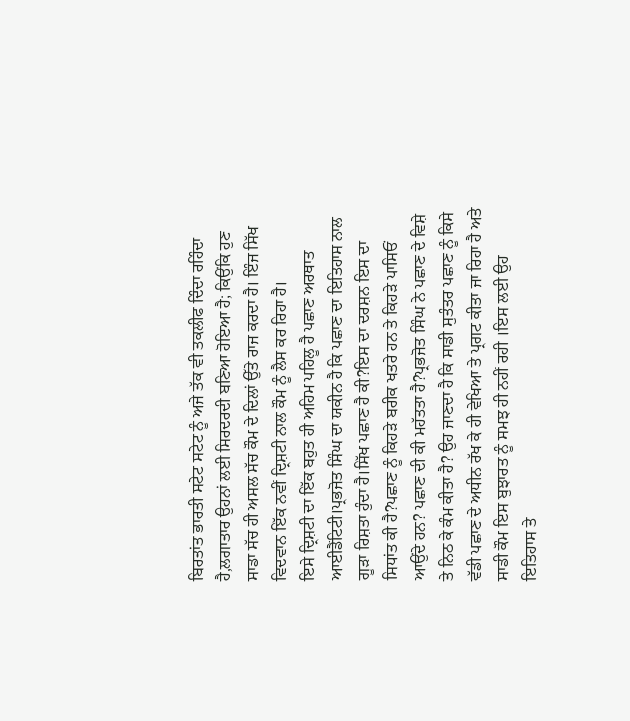ਬਿਰਤਾਂਤ ਭਾਰਤੀ ਸਟੇਟ ਸਟੇਟ ਨੂੰ ਅਜੇ ਤੱਕ ਵੀ ਤਕਲੀਫ ਦਿੰਦਾ ਰਹਿੰਦਾ ਹੈ,ਲਗਾਤਾਰ ਉਹਨਾਂ ਲਈ ਸਿਰਦਰਦੀ ਬਣਿਆ ਹੋਇਆ ਹੈ; ਕਿਉਂਕਿ ਹੁਣ ਸਾਡਾ ਸੱਚ ਹੀ ਅਸਲ ਸੱਚ ਕੌਮ ਦੇ ਦਿਲਾਂ ਉੱਤੇ ਰਾਜ ਕਰਦਾ ਹੈ। ਇੰਜ ਸਿੱਖ ਵਿਦਵਾਨ ਇੱਕ ਨਵੀਂ ਦ੍ਰਿਸ਼ਟੀ ਨਾਲ ਕੌਮ ਨੂੰ ਲੈਸ ਕਰ ਰਿਹਾ ਹੈ।
ਇਸੇ ਦ੍ਰਿਸ਼ਟੀ ਦਾ ਇੱਕ ਬਹੁਤ ਹੀ ਅਹਿਮ ਪਹਿਲੂ ਹੈ ਪਛਾਣ ਅਰਥਾਤ ਆਈਡੈਂਟਿਟੀ।ਪ੍ਰਭਜੋਤ ਸਿੰਘ ਦਾ ਯਕੀਨ ਹੈ ਕਿ ਪਛਾਣ ਦਾ ਇਤਿਹਾਸ ਨਾਲ ਗੂੜਾ ਰਿਸ਼ਤਾ ਹੁੰਦਾ ਹੈ।ਸਿੱਖ ਪਛਾਣ ਹੈ ਕੀ?ਇਸ ਦਾ ਦਰਸ਼ਨ ਇਸ ਦਾ ਸਿਧਾਂਤ ਕੀ ਹੈ?ਪਛਾਣ ਨੂੰ ਕਿਹੜੇ ਬਰੀਕ ਖਤਰੇ ਹਨ ਤੇ ਕਿਹੜੇ ਪਾਸਿਓਂ ਆਉਂਦੇ ਹਨ? ਪਛਾਣ ਦੀ ਕੀ ਮਹੱਤਤਾ ਹੈ?ਪ੍ਰਭਜੋਤ ਸਿੰਘ ਨੇ ਪਛਾਣ ਦੇ ਵਿਸ਼ੇ ਤੇ ਨਿਠ ਕੇ ਕੰਮ ਕੀਤਾ ਹੈ? ਉਹ ਜਾਣਦਾ ਹੈ ਕਿ ਸਾਡੀ ਸੁਤੰਤਰ ਪਛਾਣ ਨੂੰ ਕਿਸੇ ਵੱਡੀ ਪਛਾਣ ਦੇ ਅਧੀਨ ਰੱਖ ਕੇ ਹੀ ਵੇਖਿਆ ਤੇ ਪ੍ਰਗਟ ਕੀਤਾ ਜਾ ਰਿਹਾ ਹੈ ਅਤੇ ਸਾਡੀ ਕੌਮ ਇਸ ਬੁਝਾਰਤ ਨੂੰ ਸਮਝ ਹੀ ਨਹੀਂ ਰਹੀ ।ਇਸ ਲਈ ਉਹ ਇਤਿਹਾਸ ਤੇ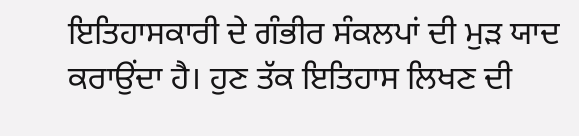ਇਤਿਹਾਸਕਾਰੀ ਦੇ ਗੰਭੀਰ ਸੰਕਲਪਾਂ ਦੀ ਮੁੜ ਯਾਦ ਕਰਾਉਂਦਾ ਹੈ। ਹੁਣ ਤੱਕ ਇਤਿਹਾਸ ਲਿਖਣ ਦੀ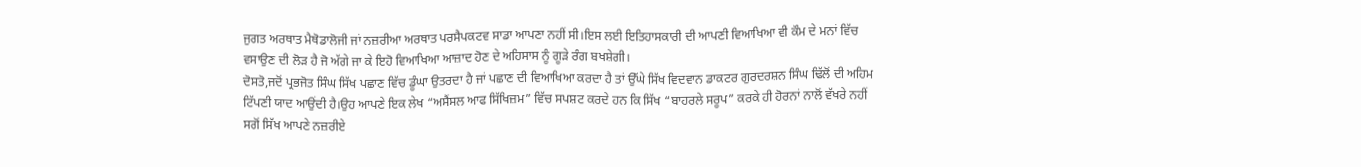ਜੁਗਤ ਅਰਥਾਤ ਮੈਥੋਡਾਲੋਜੀ ਜਾਂ ਨਜ਼ਰੀਆ ਅਰਥਾਤ ਪਰਸੈਪਕਟਵ ਸਾਡਾ ਆਪਣਾ ਨਹੀਂ ਸੀ।ਇਸ ਲਈ ਇਤਿਹਾਸਕਾਰੀ ਦੀ ਆਪਣੀ ਵਿਆਖਿਆ ਵੀ ਕੌਮ ਦੇ ਮਨਾਂ ਵਿੱਚ ਵਸਾਉਣ ਦੀ ਲੋੜ ਹੈ ਜੋ ਅੱਗੇ ਜਾ ਕੇ ਇਹੋ ਵਿਆਖਿਆ ਆਜ਼ਾਦ ਹੋਣ ਦੇ ਅਹਿਸਾਸ ਨੂੰ ਗੂੜੇ ਰੰਗ ਬਖਸ਼ੇਗੀ।
ਦੋਸਤੋ,ਜਦੋਂ ਪ੍ਰਭਜੋਤ ਸਿੰਘ ਸਿੱਖ ਪਛਾਣ ਵਿੱਚ ਡੂੰਘਾ ਉਤਰਦਾ ਹੈ ਜਾਂ ਪਛਾਣ ਦੀ ਵਿਆਖਿਆ ਕਰਦਾ ਹੈ ਤਾਂ ਉੱਘੇ ਸਿੱਖ ਵਿਦਵਾਨ ਡਾਕਟਰ ਗੁਰਦਰਸ਼ਨ ਸਿੰਘ ਢਿੱਲੋਂ ਦੀ ਅਹਿਮ ਟਿੱਪਣੀ ਯਾਦ ਆਉਂਦੀ ਹੈ।ਉਹ ਆਪਣੇ ਇਕ ਲੇਖ “ਅਸੈਂਸਲ ਆਫ ਸਿੱਖਿਜ਼ਮ” ਵਿੱਚ ਸਪਸ਼ਟ ਕਰਦੇ ਹਨ ਕਿ ਸਿੱਖ “ਬਾਹਰਲੇ ਸਰੂਪ” ਕਰਕੇ ਹੀ ਹੋਰਨਾਂ ਨਾਲੋਂ ਵੱਖਰੇ ਨਹੀਂ ਸਗੋਂ ਸਿੱਖ ਆਪਣੇ ਨਜ਼ਰੀਏ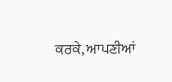ਕਰਕੇ, ਆਪਣੀਆਂ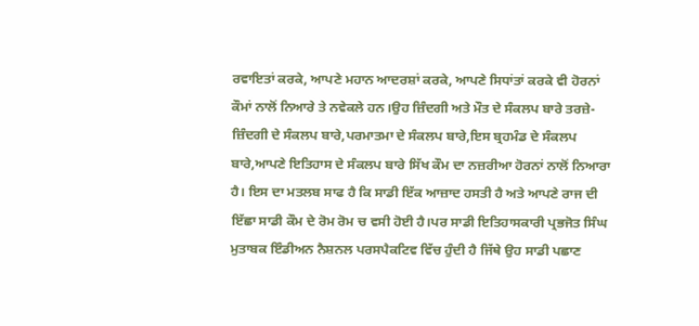ਰਵਾਇਤਾਂ ਕਰਕੇ, ਆਪਣੇ ਮਹਾਨ ਆਦਰਸ਼ਾਂ ਕਰਕੇ, ਆਪਣੇ ਸਿਧਾਂਤਾਂ ਕਰਕੇ ਵੀ ਹੋਰਨਾਂ ਕੌਮਾਂ ਨਾਲੋਂ ਨਿਆਰੇ ਤੇ ਨਵੇਕਲੇ ਹਨ।ਉਹ ਜ਼ਿੰਦਗੀ ਅਤੇ ਮੌਤ ਦੇ ਸੰਕਲਪ ਬਾਰੇ ਤਰਜ਼ੇ-ਜ਼ਿੰਦਗੀ ਦੇ ਸੰਕਲਪ ਬਾਰੇ,ਪਰਮਾਤਮਾ ਦੇ ਸੰਕਲਪ ਬਾਰੇ,ਇਸ ਬ੍ਰਹਮੰਡ ਦੇ ਸੰਕਲਪ ਬਾਰੇ,ਆਪਣੇ ਇਤਿਹਾਸ ਦੇ ਸੰਕਲਪ ਬਾਰੇ ਸਿੱਖ ਕੌਮ ਦਾ ਨਜ਼ਰੀਆ ਹੋਰਨਾਂ ਨਾਲੋਂ ਨਿਆਰਾ ਹੈ। ਇਸ ਦਾ ਮਤਲਬ ਸਾਫ ਹੈ ਕਿ ਸਾਡੀ ਇੱਕ ਆਜ਼ਾਦ ਹਸਤੀ ਹੈ ਅਤੇ ਆਪਣੇ ਰਾਜ ਦੀ ਇੱਛਾ ਸਾਡੀ ਕੌਮ ਦੇ ਰੋਮ ਰੋਮ ਚ ਵਸੀ ਹੋਈ ਹੈ।ਪਰ ਸਾਡੀ ਇਤਿਹਾਸਕਾਰੀ ਪ੍ਰਭਜੋਤ ਸਿੰਘ ਮੁਤਾਬਕ ਇੰਡੀਅਨ ਨੈਸ਼ਨਲ ਪਰਸਪੈਕਟਿਵ ਵਿੱਚ ਹੁੰਦੀ ਹੈ ਜਿੱਥੇ ਉਹ ਸਾਡੀ ਪਛਾਣ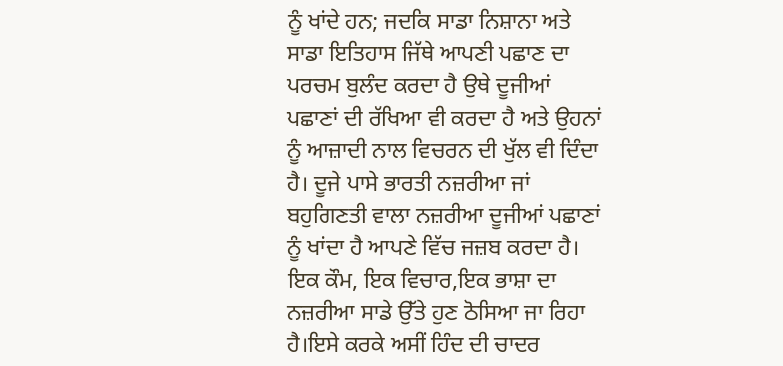ਨੂੰ ਖਾਂਦੇ ਹਨ; ਜਦਕਿ ਸਾਡਾ ਨਿਸ਼ਾਨਾ ਅਤੇ ਸਾਡਾ ਇਤਿਹਾਸ ਜਿੱਥੇ ਆਪਣੀ ਪਛਾਣ ਦਾ ਪਰਚਮ ਬੁਲੰਦ ਕਰਦਾ ਹੈ ਉਥੇ ਦੂਜੀਆਂ ਪਛਾਣਾਂ ਦੀ ਰੱਖਿਆ ਵੀ ਕਰਦਾ ਹੈ ਅਤੇ ਉਹਨਾਂ ਨੂੰ ਆਜ਼ਾਦੀ ਨਾਲ ਵਿਚਰਨ ਦੀ ਖੁੱਲ ਵੀ ਦਿੰਦਾ ਹੈ। ਦੂਜੇ ਪਾਸੇ ਭਾਰਤੀ ਨਜ਼ਰੀਆ ਜਾਂ ਬਹੁਗਿਣਤੀ ਵਾਲਾ ਨਜ਼ਰੀਆ ਦੂਜੀਆਂ ਪਛਾਣਾਂ ਨੂੰ ਖਾਂਦਾ ਹੈ ਆਪਣੇ ਵਿੱਚ ਜਜ਼ਬ ਕਰਦਾ ਹੈ। ਇਕ ਕੌਮ, ਇਕ ਵਿਚਾਰ,ਇਕ ਭਾਸ਼ਾ ਦਾ ਨਜ਼ਰੀਆ ਸਾਡੇ ਉੱਤੇ ਹੁਣ ਠੋਸਿਆ ਜਾ ਰਿਹਾ ਹੈ।ਇਸੇ ਕਰਕੇ ਅਸੀਂ ਹਿੰਦ ਦੀ ਚਾਦਰ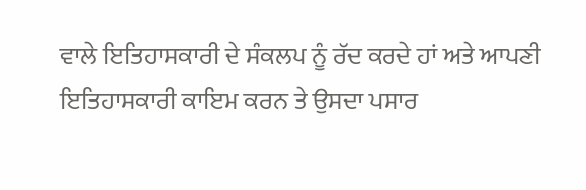ਵਾਲੇ ਇਤਿਹਾਸਕਾਰੀ ਦੇ ਸੰਕਲਪ ਨੂੰ ਰੱਦ ਕਰਦੇ ਹਾਂ ਅਤੇ ਆਪਣੀ ਇਤਿਹਾਸਕਾਰੀ ਕਾਇਮ ਕਰਨ ਤੇ ਉਸਦਾ ਪਸਾਰ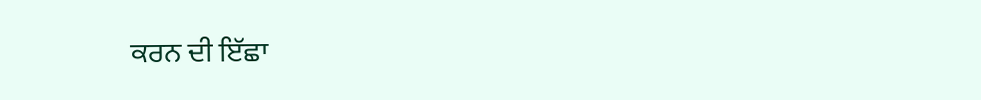ਕਰਨ ਦੀ ਇੱਛਾ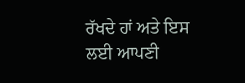ਰੱਖਦੇ ਹਾਂ ਅਤੇ ਇਸ ਲਈ ਆਪਣੀ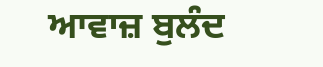ਆਵਾਜ਼ ਬੁਲੰਦ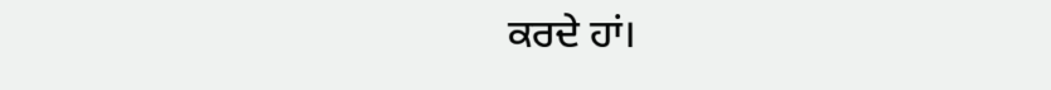ਕਰਦੇ ਹਾਂ।